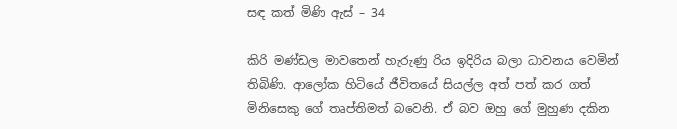සඳ කත් මිණි ඇස් – 34

කිරි මණ්ඩල මාවතෙන් හැරුණු රිය ඉදිරිය බලා ධාවනය වෙමින් තිබිණි. ආලෝක හිටියේ ජීවිතයේ සියල්ල අත් පත් කර ගත් මිනිසෙකු ගේ තෘප්තිමත් බවෙනි. ඒ බව ඔහු ගේ මුහුණ දකින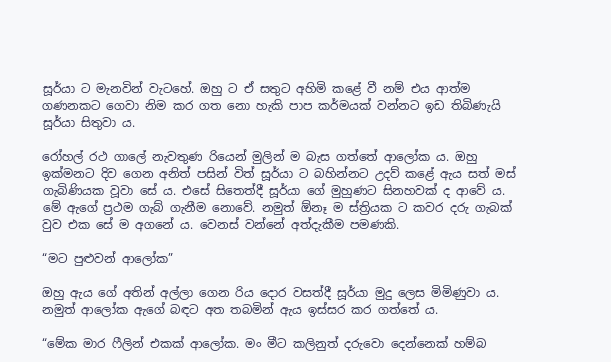සූර්යා ට මැනවින් වැටහේ. ඔහු ට ඒ සතුට අහිමි කළේ වී නම් එය ආත්ම ගණනකට ගෙවා නිම කර ගත නො හැකි පාප කර්මයක් වන්නට ඉඩ තිබිණැයි සූර්යා සිතුවා ය.

රෝහල් රථ ගාලේ නැවතුණ රියෙන් මුලින් ම බැස ගත්තේ ආලෝක ය. ඔහු ඉක්මනට දිව ගෙන අනිත් පසින් විත් සූර්යා ට බහින්නට උදව් කළේ ඇය සත් මස් ගැබිණියක වූවා සේ ය. එසේ සිතෙත්දී සූර්යා ගේ මුහුණට සිනහවක් ද ආවේ ය. මේ ඇගේ ප්‍රථම ගැබ් ගැනීම නොවේ. නමුත් ඕනෑ ම ස්ත්‍රියක ට කවර දරු ගැබක් වුව එක සේ ම අගනේ ය. වෙනස් වන්නේ අත්දැකීම පමණකි.

“මට පුළුවන් ආලෝක”

ඔහු ඇය ගේ අතින් අල්ලා ගෙන රිය දොර වසත්දී සූර්යා මුදු ලෙස මිමිණුවා ය. නමුත් ආලෝක ඇගේ බඳට අත තබමින් ඇය ඉස්සර කර ගත්තේ ය.

“මේක මාර ෆීලින් එකක් ආලෝක. මං මීට කලිනුත් දරුවො දෙන්නෙක් හම්බ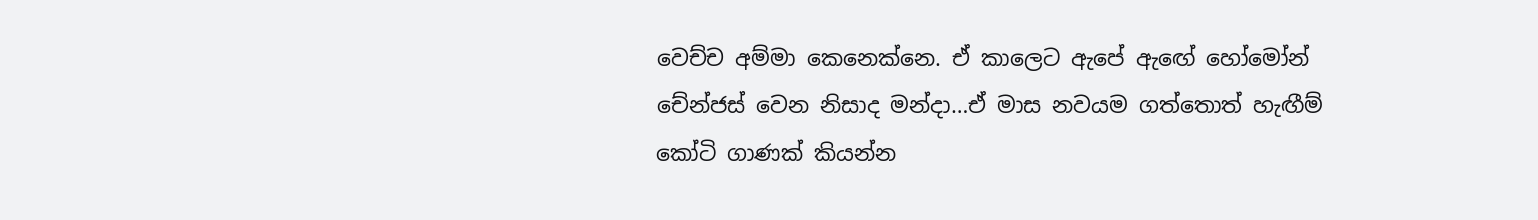වෙච්ච අම්මා කෙනෙක්නෙ. ඒ කාලෙට ඇපේ ඇඟේ හෝමෝන් චේන්ජස් වෙන නිසාද මන්දා…ඒ මාස නවයම ගත්තොත් හැඟීම් කෝටි ගාණක් කියන්න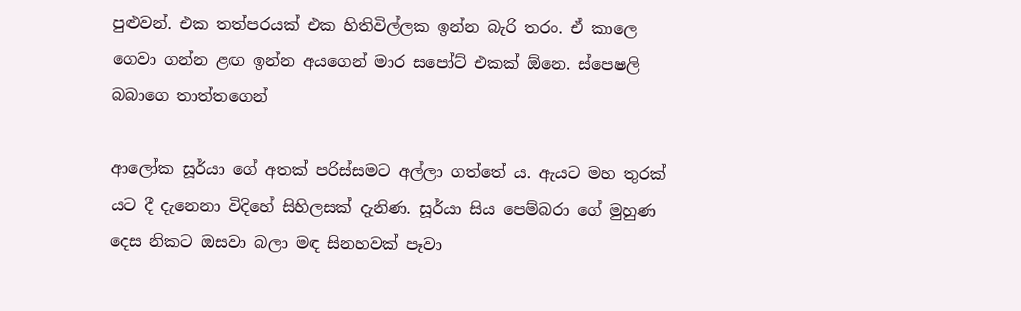පුළුවන්. එක තත්පරයක් එක හිතිවිල්ලක ඉන්න බැරි තරං. ඒ කාලෙ ගෙවා ගන්න ළඟ ඉන්න අයගෙන් මාර සපෝට් එකක් ඕනෙ. ස්පෙෂලි බබාගෙ තාත්තගෙන්

ආලෝක සූර්යා ගේ අතක් පරිස්සමට අල්ලා ගත්තේ ය. ඇයට මහ තුරක් යට දී දැනෙනා විදිහේ සිහිලසක් දැනිණ. සූර්යා සිය පෙම්බරා ගේ මුහුණ දෙස නිකට ඔසවා බලා මඳ සිනහවක් පෑවා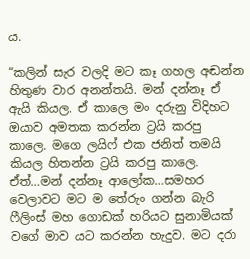ය.

“කලින් සැර වලදි මට කෑ ගහල අඬන්න හිතුණ වාර අනන්තයි. මන් දන්නෑ ඒ ඇයි කියල. ඒ කාලෙ මං දරුනු විදිහට ඔයාව අමතක කරන්න ට්‍රයි කරපු කාලෙ. මගෙ ලයිෆ් එක ජනිත් තමයි කියල හිතන්න ට්‍රයි කරපු කාලෙ. ඒත්…මන් දන්නෑ ආලෝක…සමහර වෙලාවට මට ම තේරුං ගන්න බැරි ෆීලිංස් මහ ගොඩක් හරියට සුනාමියක් වගේ මාව යට කරන්න හැදුව. මට දරා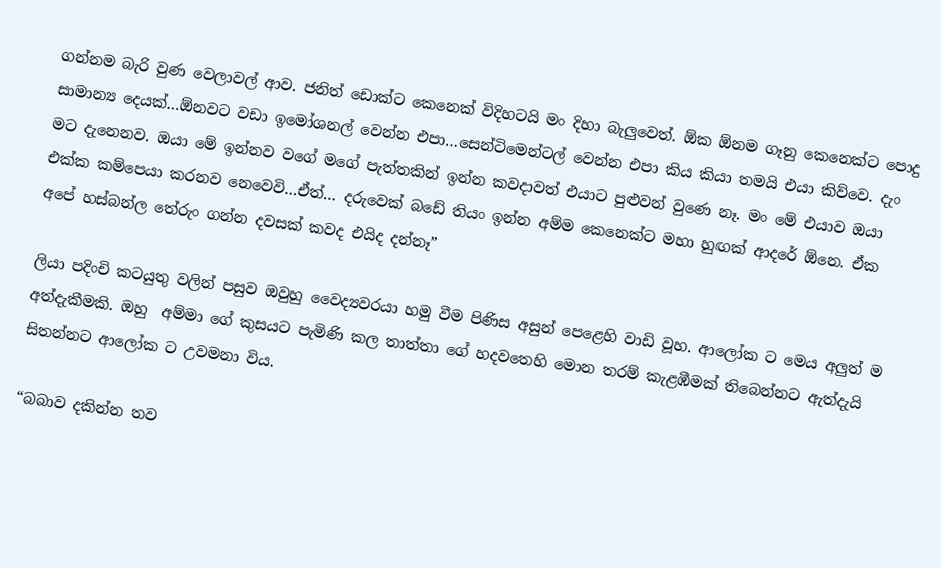ගන්නම බැරි වුණ වෙලාවල් ආව. ජනිත් ඩොක්ට කෙනෙක් විදිහටයි මං දිහා බැලුවෙත්. ඕක ඕනම ගෑනු කෙනෙක්ට පොදු සාමාන්‍ය දෙයක්…ඕනවට වඩා ඉමෝශනල් වෙන්න එපා…සෙන්ටිමෙන්ටල් වෙන්න එපා කිය කියා තමයි එයා කිව්වෙ. දැං මට දැනෙනව. ඔයා මේ ඉන්නව වගේ මගේ පැත්තකින් ඉන්න කවදාවත් එයාට පුළුවන් වුණෙ නෑ. මං මේ එයාව ඔයා එක්ක කම්පෙයා කරනව නෙවෙවි…ඒත්… දරුවෙක් බඩේ තියං ඉන්න අම්ම කෙනෙක්ට මහා හුඟක් ආදරේ ඕනෙ. ඒක අපේ හස්බන්ල තේරුං ගන්න දවසක් කවද එයිද දන්නෑ”

ලියා පදිංචි කටයුතු වලින් පසුව ඔවුහු වෛද්‍යවරයා හමු වීම පිණිස අසුන් පෙළෙහි වාඩි වූහ. ආලෝක ට මෙය අලුත් ම අත්දැකීමකි. ඔහු  අම්මා ගේ කුසයට පැමිණි කල තාත්තා ගේ හදවතෙහි මොන තරම් කැළඹීමක් තිබෙන්නට ඇත්දැයි සිතන්නට ආලෝක ට උවමනා විය.

“බබාව දකින්න තව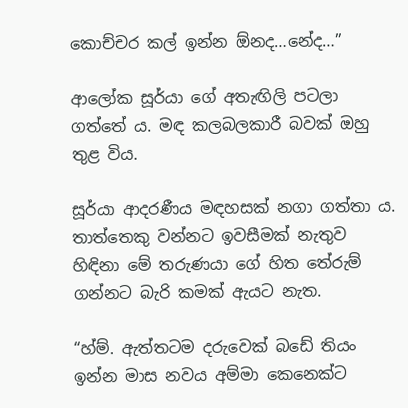කොච්චර කල් ඉන්න ඕනද…නේද…”

ආලෝක සූර්යා ගේ අතැඟිලි පටලා ගත්තේ ය. මඳ කලබලකාරී බවක් ඔහු තුළ විය.

සූර්යා ආදරණීය මඳහසක් නගා ගත්තා ය. තාත්තෙකු වන්නට ඉවසීමක් නැතුව හිඳිනා මේ තරුණයා ගේ හිත තේරුම් ගන්නට බැරි කමක් ඇයට නැත.

“හ්ම්. ඇත්තටම දරුවෙක් බඩේ තියං ඉන්න මාස නවය අම්මා කෙනෙක්ට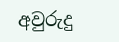අවුරුදු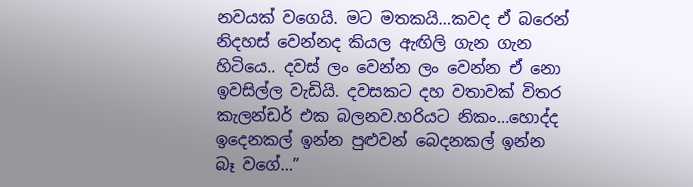නවයක් වගෙයි. මට මතකයි…කවද ඒ බරෙන් නිදහස් වෙන්නද කියල ඇඟිලි ගැන ගැන හිටියෙ.. දවස් ලං වෙන්න ලං වෙන්න ඒ නො ඉවසිල්ල වැඩියි. දවසකට දහ වතාවක් විතර කැලන්ඩර් එක බලනව.හරියට නිකං…හොද්ද ඉදෙනකල් ඉන්න පුළුවන් බෙදනකල් ඉන්න බෑ වගේ…”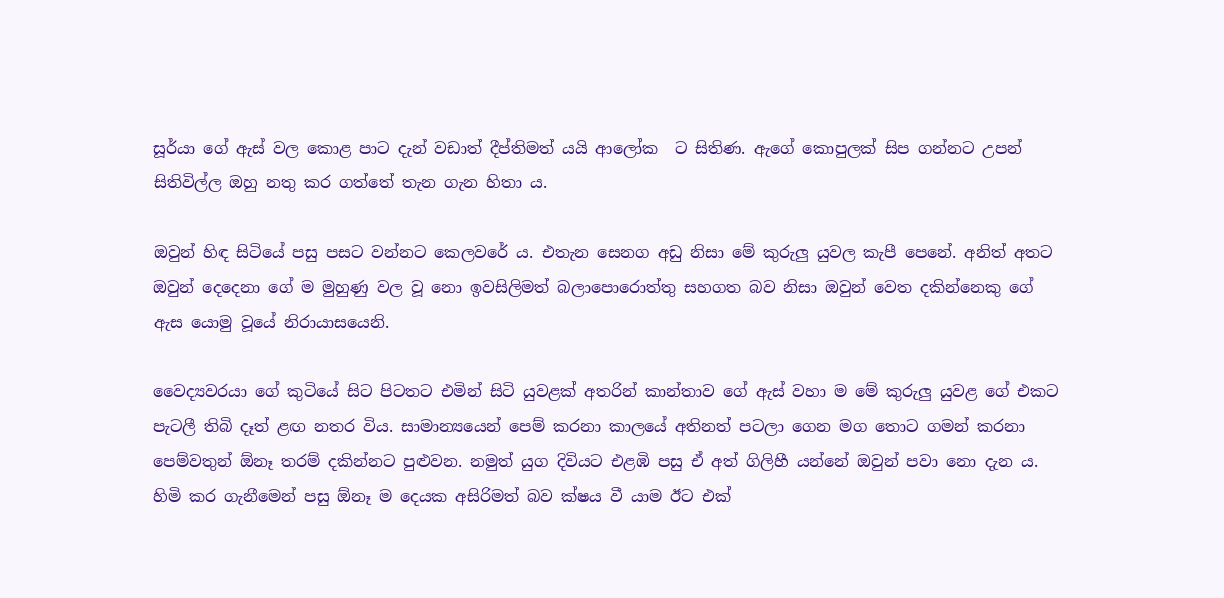සූර්යා ගේ ඇස් වල කොළ පාට දැන් වඩාත් දීප්තිමත් යයි ආලෝක  ට සිතිණ. ඇගේ කොපුලක් සිප ගන්නට උපන් සිතිවිල්ල ඔහු නතු කර ගත්තේ තැන ගැන හිතා ය.

ඔවුන් හිඳ සිටියේ පසු පසට වන්නට කෙලවරේ ය. එතැන සෙනග අඩු නිසා මේ කුරුලු යුවල කැපී පෙනේ. අනිත් අතට ඔවුන් දෙදෙනා ගේ ම මුහුණු වල වූ නො ඉවසිලිමත් බලාපොරොත්තු සහගත බව නිසා ඔවුන් වෙත දකින්නෙකු ගේ ඇස යොමු වූයේ නිරායාසයෙනි.

වෛද්‍යවරයා ගේ කුටියේ සිට පිටතට එමින් සිටි යුවළක් අතරින් කාන්තාව ගේ ඇස් වහා ම මේ කුරුලු යුවළ ගේ එකට පැටලී තිබි දෑත් ළඟ නතර විය. සාමාන්‍යයෙන් පෙම් කරනා කාලයේ අතිනත් පටලා ගෙන මග තොට ගමන් කරනා පෙම්වතුන් ඕනෑ තරම් දකින්නට පුළුවන. නමුත් යුග දිවියට එළඹි පසු ඒ අත් ගිලිහී යන්නේ ඔවුන් පවා නො දැන ය. හිමි කර ගැනීමෙන් පසු ඕනෑ ම දෙයක අසිරිමත් බව ක්ෂය වී යාම ඊට එක්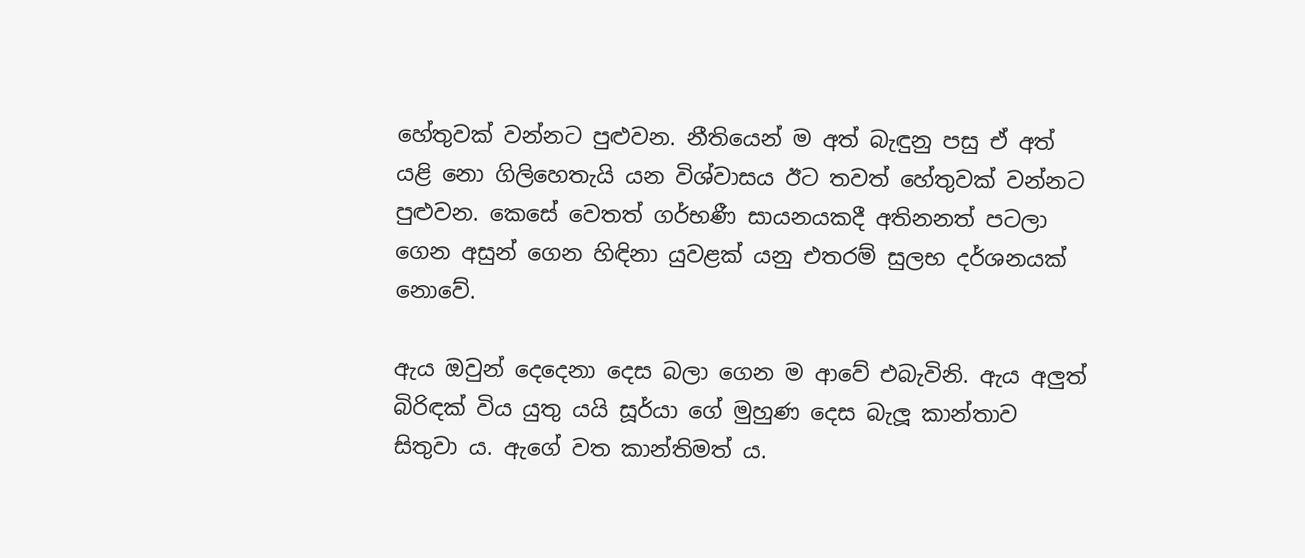හේතුවක් වන්නට පුළුවන. නීතියෙන් ම අත් බැඳුනු පසු ඒ අත් යළි නො ගිලිහෙතැයි යන විශ්වාසය ඊට තවත් හේතුවක් වන්නට පුළුවන. කෙසේ වෙතත් ගර්භණී සායනයකදී අතිනනත් පටලා ගෙන අසුන් ගෙන හිඳිනා යුවළක් යනු එතරම් සුලභ දර්ශනයක් නොවේ.

ඇය ඔවුන් දෙදෙනා දෙස බලා ගෙන ම ආවේ එබැවිනි. ඇය අලුත් බිරිඳක් විය යුතු යයි සූර්යා ගේ මුහුණ දෙස බැලූ කාන්තාව සිතුවා ය. ඇගේ වත කාන්තිමත් ය.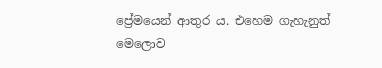ප්‍රේමයෙන් ආතුර ය. එහෙම ගැහැනුත් මෙලොව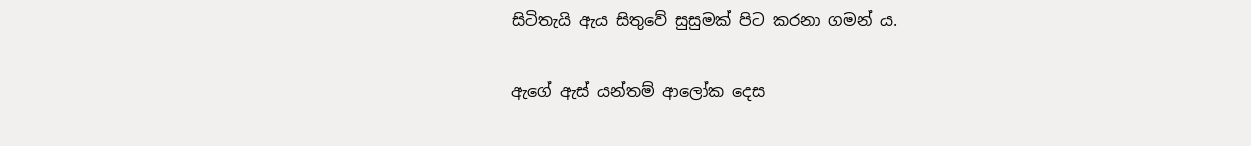සිටිතැයි ඇය සිතුවේ සුසුමක් පිට කරනා ගමන් ය.

ඇගේ ඇස් යන්තම් ආලෝක දෙස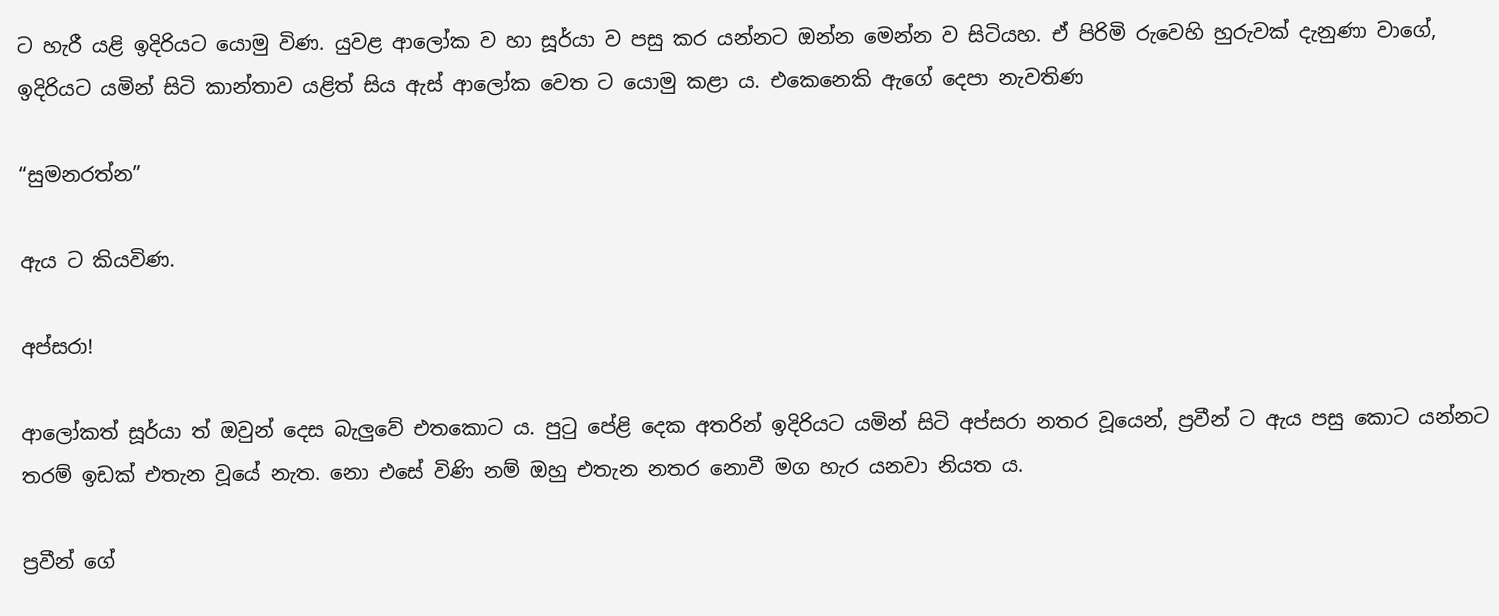ට හැරී යළි ඉදිරියට යොමු විණ. යුවළ ආලෝක ව හා සූර්යා ව පසු කර යන්නට ඔන්න මෙන්න ව සිටියහ. ඒ පිරිමි රුවෙහි හුරුවක් දැනුණා වාගේ, ඉදිරියට යමින් සිටි කාන්තාව යළිත් සිය ඇස් ආලෝක වෙත ට යොමු කළා ය. එකෙනෙකි ඇගේ දෙපා නැවතිණ

“සුමනරත්න”

ඇය ට කියවිණ.

අප්සරා!

ආලෝකත් සූර්යා ත් ඔවුන් දෙස බැලුවේ එතකොට ය. පුටු පේළි දෙක අතරින් ඉදිරියට යමින් සිටි අප්‍සරා නතර වූයෙන්, ප්‍රවීන් ට ඇය පසු කොට යන්නට තරම් ඉඩක් එතැන වූයේ නැත. නො එසේ විණි නම් ඔහු එතැන නතර නොවී මග හැර යනවා නියත ය.

ප්‍රවීන් ගේ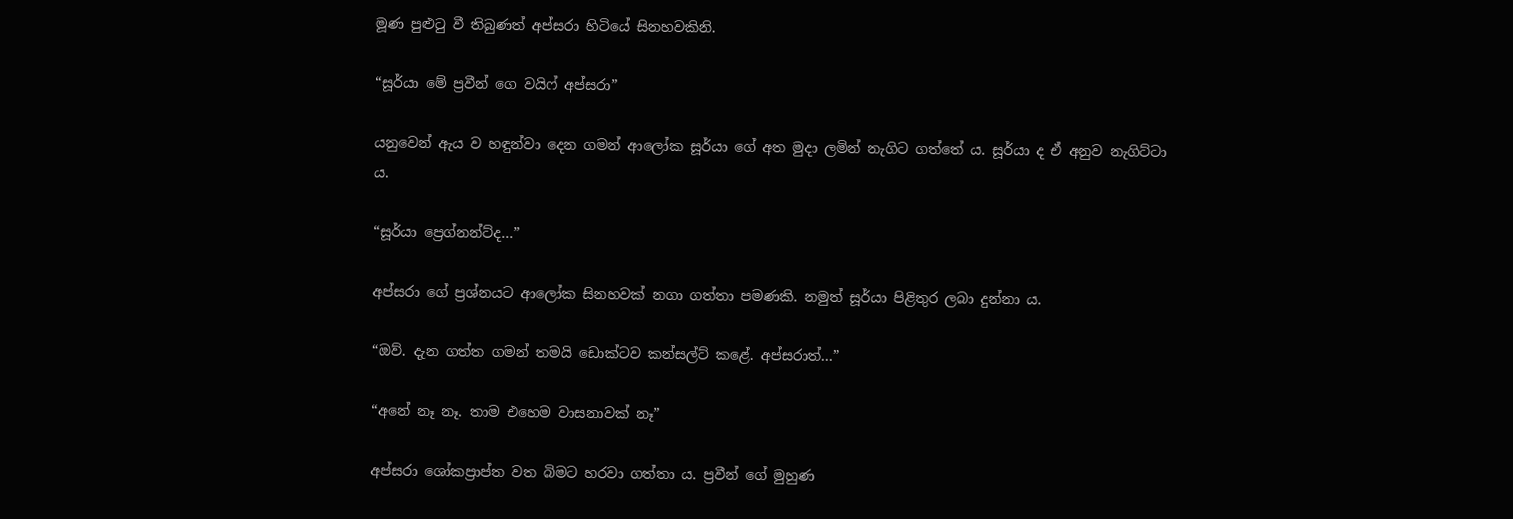මූණ පුළුටු වී තිබුණත් අප්සරා හිටියේ සිනහවකිනි.

“සූර්යා මේ ප්‍රවීන් ගෙ වයිෆ් අප්සරා”

යනුවෙන් ඇය ව හඳුන්වා දෙන ගමන් ආලෝක සූර්යා ගේ අත මුදා ලමින් නැගිට ගත්තේ ය. සූර්යා ද ඒ අනුව නැගිට්ටා ය.

“සූර්යා ප්‍රෙග්නන්ට්ද…”

අප්සරා ගේ ප්‍රශ්නයට ආලෝක සිනහවක් නගා ගත්තා පමණකි. නමුත් සූර්යා පිළිතුර ලබා දුන්නා ය.

“ඔව්. දැන ගත්ත ගමන් තමයි ඩොක්ටව කන්සල්ට් කළේ. අප්සරාත්…”

“අනේ නෑ නෑ. තාම එහෙම වාසනාවක් නෑ”

අප්සරා ශෝකප්‍රාප්ත වත බිමට හරවා ගත්තා ය. ප්‍රවීන් ගේ මුහුණ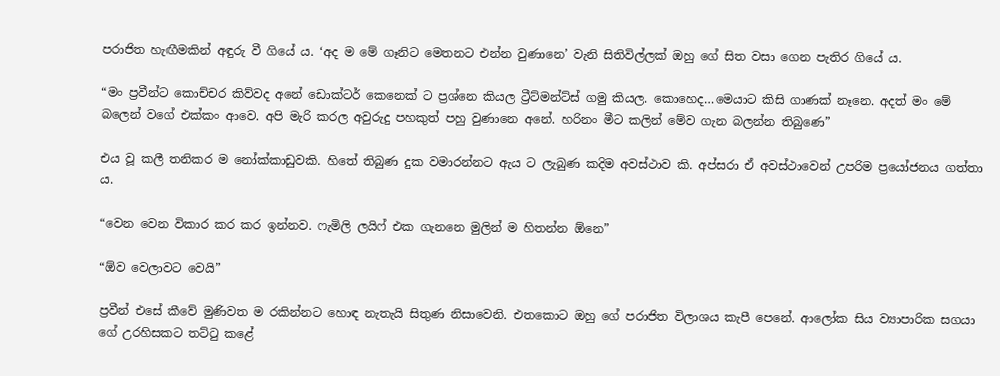පරාජිත හැඟීමකින් අඳුරු වී ගියේ ය. ‘අද ම මේ ගෑනිට මෙතනට එන්න වුණානෙ’ වැනි සිතිවිල්ලක් ඔහු ගේ සිත වසා ගෙන පැතිර ගියේ ය.

“මං ප්‍රවීන්ට කොච්චර කිව්වද අනේ ඩොක්ටර් කෙනෙක් ට ප්‍රශ්නෙ කියල ට්‍රීට්මන්ට්ස් ගමු කියල. කොහෙද…මෙයාට කිසි ගාණක් නෑනෙ. අදත් මං මේ බලෙන් වගේ එක්කං ආවෙ. අපි මැරි කරල අවුරුදු පහකුත් පහු වුණානෙ අනේ. හරිනං මීට කලින් මේව ගැන බලන්න තිබුණෙ”

එය වූ කලී තනිකර ම නෝක්කාඩුවකි. හිතේ තිබුණ දුක වමාරන්නට ඇය ට ලැබුණ කදිම අවස්ථාව කි. අප්සරා ඒ අවස්ථාවෙන් උපරිම ප්‍රයෝජනය ගත්තා ය.

“වෙන වෙන විකාර කර කර ඉන්නව. ෆැමිලි ලයිෆ් එක ගැනනෙ මුලින් ම හිතන්න ඕනෙ”

“ඕව වෙලාවට වෙයි”

ප්‍රවීන් එසේ කීවේ මුණිවත ම රකින්නට හොඳ නැතැයි සිතුණ නිසාවෙනි. එතකොට ඔහු ගේ පරාජිත විලාශය කැපී පෙනේ. ආලෝක සිය ව්‍යාපාරික සගයා ගේ උරහිසකට තට්ටු කළේ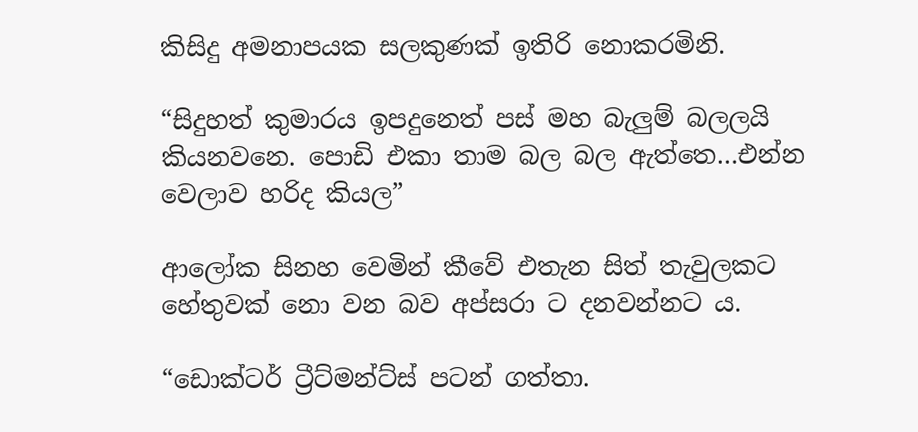කිසිදු අමනාපයක සලකුණක් ඉතිරි නොකරමිනි.

“සිදුහත් කුමාරය ඉපදුනෙත් පස් මහ බැලුම් බලලයි කියනවනෙ. පොඩි එකා තාම බල බල ඇත්තෙ…එන්න වෙලාව හරිද කියල”

ආලෝක සිනහ වෙමින් කීවේ එතැන සිත් තැවුලකට හේතුවක් නො වන බව අප්සරා ට දනවන්නට ය.

“ඩොක්ටර් ට්‍රීට්මන්ට්ස් පටන් ගත්තා.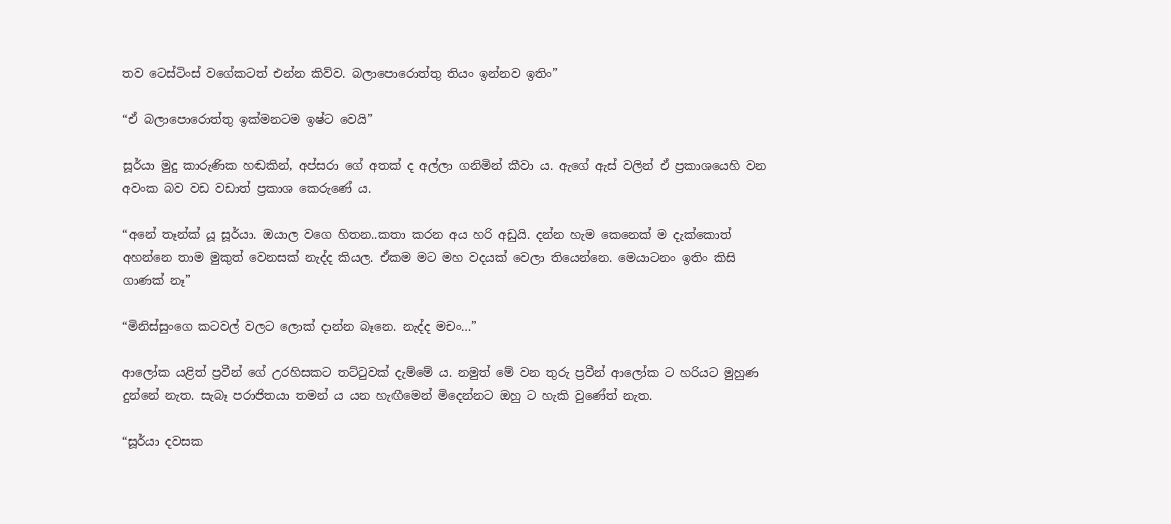තව ටෙස්ටිංස් වගේකටත් එන්න කිව්ව. බලාපොරොත්තු තියං ඉන්නව ඉතිං”

“ඒ බලාපොරොත්තු ඉක්මනටම ඉෂ්ට වෙයි”

සූර්යා මුදු කාරුණික හඬකින්, අප්සරා ගේ අතක් ද අල්ලා ගනිමින් කීවා ය. ඇගේ ඇස් වලින් ඒ ප්‍රකාශයෙහි වන අවංක බව වඩ වඩාත් ප්‍රකාශ කෙරුණේ ය.

“අනේ තෑන්ක් යූ සූර්යා. ඔයාල වගෙ හිතන..කතා කරන අය හරි අඩුයි. දන්න හැම කෙනෙක් ම දැක්කොත් අහන්නෙ තාම මුකුත් වෙනසක් නැද්ද කියල. ඒකම මට මහ වදයක් වෙලා තියෙන්නෙ. මෙයාටනං ඉතිං කිසි ගාණක් නෑ”

“මිනිස්සුංගෙ කටවල් වලට ලොක් දාන්න බෑනෙ. නැද්ද මචං…”

ආලෝක යළිත් ප්‍රවීන් ගේ උරහිසකට තට්ටුවක් දැම්මේ ය. නමුත් මේ වන තුරු ප්‍රවීන් ආලෝක ට හරියට මුහුණ දුන්නේ නැත. සැබෑ පරාජිතයා තමන් ය යන හැඟීමෙන් මිදෙන්නට ඔහු ට හැකි වුණේත් නැත.

“සූර්යා දවසක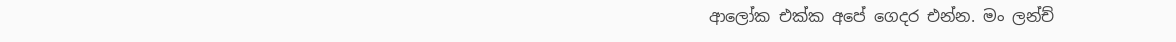ආලෝක එක්ක අපේ ගෙදර එන්න. මං ලන්ච්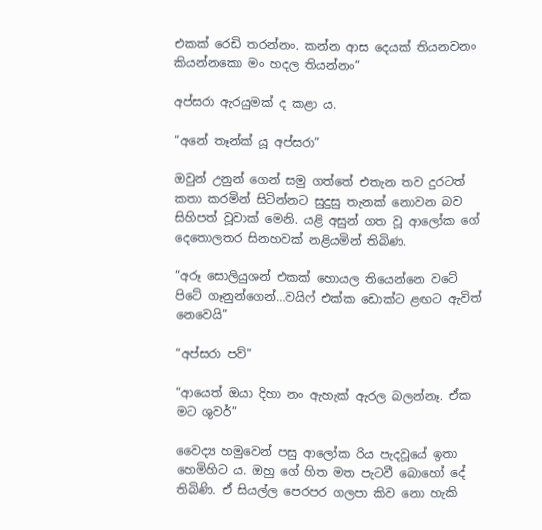එකක් රෙඩි තරන්නං. කන්න ආස දෙයක් තියනවනං කියන්නකො මං හදල තියන්නං”

අප්සරා ඇරයුමක් ද කළා ය.

“අනේ තෑන්ක් යූ අප්සරා”

ඔවුන් උනුන් ගෙන් සමු ගත්තේ එතැන තව දුරටත් කතා කරමින් සිටින්නට සුදුසු තැනක් නොවන බව සිහිපත් වූවාක් මෙනි. යළි අසුන් ගත වූ ආලෝක ගේ දෙතොලතර සිනහවක් නළියමින් තිබිණ.

“අරූ සොලියුශන් එකක් හොයල තියෙන්නෙ වටේ පිටේ ගෑනුන්ගෙන්…වයිෆ් එක්ක ඩොක්ට ළඟට ඇවිත් නෙවෙයි”

“අප්සරා පව්”

“ආයෙත් ඔයා දිහා නං ඇහැක් ඇරල බලන්නෑ. ඒක මට ශුවර්”

වෛද්‍ය හමුවෙන් පසු ආලෝක රිය පැදවූයේ ඉතා හෙමිහිට ය. ඔහු ගේ හිත මත පැටවී බොහෝ දේ තිබිණි. ඒ සියල්ල පෙරපර ගලපා කිව නො හැකි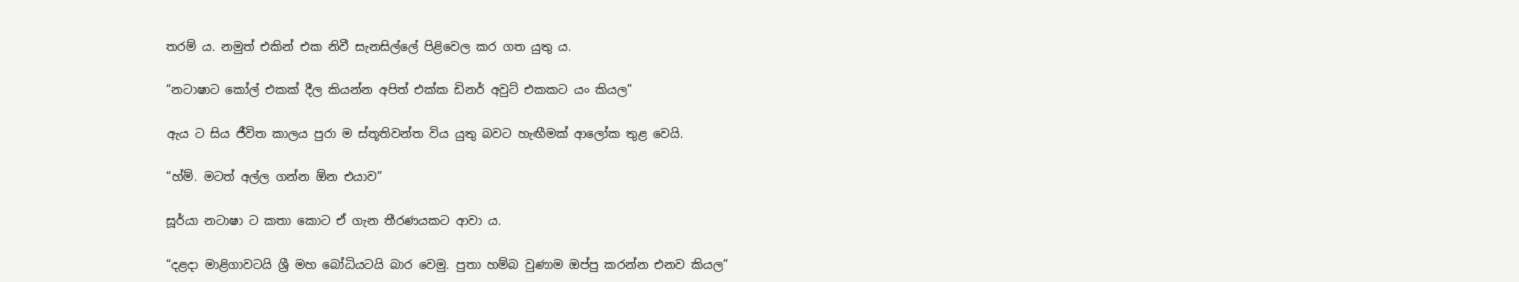තරම් ය. නමුත් එකින් එක නිවී සැනසිල්ලේ පිළිවෙල කර ගත යුතු ය.

“නටාෂාට කෝල් එකක් දීල කියන්න අපිත් එක්ක ඩිනර් අවුට් එකකට යං කියල”

ඇය ට සිය ජීවිත කාලය පුරා ම ස්තූතිවන්ත විය යුතු බවට හැඟීමක් ආලෝක තුළ වෙයි.

“හ්ම්. මටත් අල්ල ගන්න ඕන එයාව”

සූර්යා නටාෂා ට කතා කොට ඒ ගැන තීරණයකට ආවා ය.

“දළදා මාළිගාවටයි ශ්‍රී මහ බෝධියටයි බාර වෙමු. පුතා හම්බ වුණාම ඔප්පු කරන්න එනව කියල”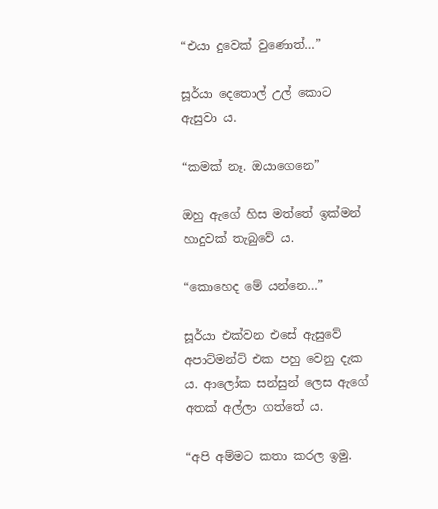“එයා දුවෙක් වුණොත්…”

සූර්යා දෙතොල් උල් කොට ඇසුවා ය.

“කමක් නෑ. ඔයාගෙනෙ”

ඔහු ඇගේ හිස මත්තේ ඉක්මන් හාදුවක් තැබුවේ ය.

“කොහෙද මේ යන්නෙ…”

සූර්යා එක්වන එසේ ඇසුවේ අපාට්මන්ට් එක පහු වෙනු දැක ය. ආලෝක සන්සුන් ලෙස ඇගේ අතක් අල්ලා ගත්තේ ය.

“අපි අම්මට කතා කරල ඉමු.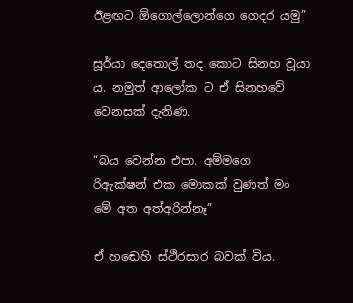ඊළඟට ඕගොල්ලොන්ගෙ ගෙදර යමු”

සූර්යා දෙතොල් තද කොට සිනහ වූයා ය. නමුත් ආලෝක ට ඒ සිනහවේ වෙනසක් දැනිණ.

“බය වෙන්න එපා. අම්මගෙ රිඇක්ෂන් එක මොකක් වුණත් මං මේ අත අත්අරින්නෑ”

ඒ හඬෙහි ස්ථිරසාර බවක් විය.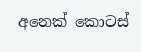අනෙක් කොටස්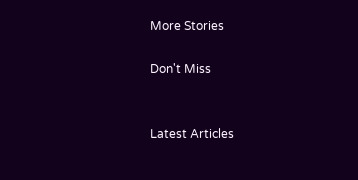More Stories

Don't Miss


Latest Articles